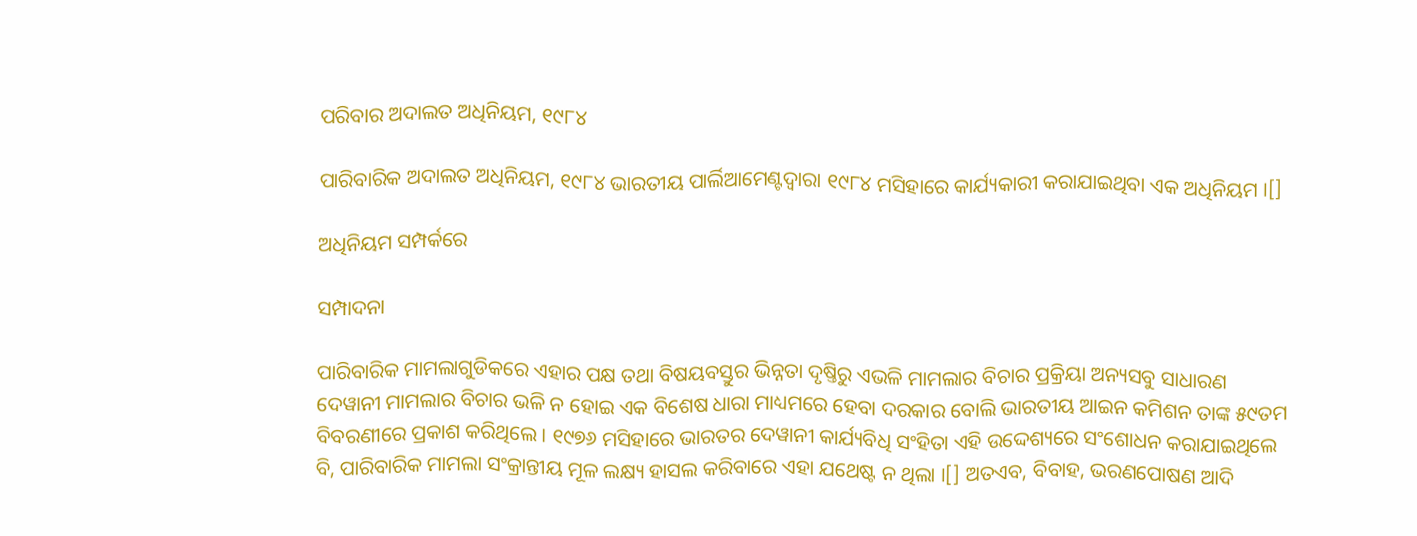ପରିବାର ଅଦାଲତ ଅଧିନିୟମ, ୧୯୮୪

ପାରିବାରିକ ଅଦାଲତ ଅଧିନିୟମ, ୧୯୮୪ ଭାରତୀୟ ପାର୍ଲିଆମେଣ୍ଟଦ୍ୱାରା ୧୯୮୪ ମସିହାରେ କାର୍ଯ୍ୟକାରୀ କରାଯାଇଥିବା ଏକ ଅଧିନିୟମ ।[]

ଅଧିନିୟମ ସମ୍ପର୍କରେ

ସମ୍ପାଦନା

ପାରିବାରିକ ମାମଲାଗୁଡିକରେ ଏହାର ପକ୍ଷ ତଥା ବିଷୟବସ୍ତୁର ଭିନ୍ନତା ଦୃଷ୍ତିରୁ ଏଭଳି ମାମଲାର ବିଚାର ପ୍ରକ୍ରିୟା ଅନ୍ୟସବୁ ସାଧାରଣ ଦେୱାନୀ ମାମଲାର ବିଚାର ଭଳି ନ ହୋଇ ଏକ ବିଶେଷ ଧାରା ମାଧ୍ୟମରେ ହେବା ଦରକାର ବୋଲି ଭାରତୀୟ ଆଇନ କମିଶନ ତାଙ୍କ ୫୯ତମ ବିବରଣୀରେ ପ୍ରକାଶ କରିଥିଲେ । ୧୯୭୬ ମସିହାରେ ଭାରତର ଦେୱାନୀ କାର୍ଯ୍ୟବିଧି ସଂହିତା ଏହି ଉଦ୍ଦେଶ୍ୟରେ ସଂଶୋଧନ କରାଯାଇଥିଲେ ବି, ପାରିବାରିକ ମାମଲା ସଂକ୍ରାନ୍ତୀୟ ମୂଳ ଲକ୍ଷ୍ୟ ହାସଲ କରିବାରେ ଏହା ଯଥେଷ୍ଟ ନ ଥିଲା ।[] ଅତଏବ, ବିବାହ, ଭରଣପୋଷଣ ଆଦି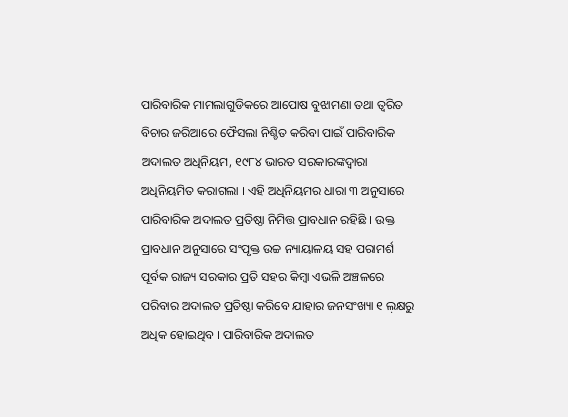ପାରିବାରିକ ମାମଲାଗୁଡିକରେ ଆପୋଷ ବୁଝାମଣା ତଥା ତ୍ୱରିତ ବିଚାର ଜରିଆରେ ଫୈସଲା ନିଶ୍ଚିତ କରିବା ପାଇଁ ପାରିବାରିକ ଅଦାଲତ ଅଧିନିୟମ, ୧୯୮୪ ଭାରତ ସରକାରଙ୍କଦ୍ୱାରା ଅଧିନିୟମିତ କରାଗଲା । ଏହି ଅଧିନିୟମର ଧାରା ୩ ଅନୁସାରେ ପାରିବାରିକ ଅଦାଲତ ପ୍ରତିଷ୍ଠା ନିମିତ୍ତ ପ୍ରାବଧାନ ରହିଛି । ଉକ୍ତ ପ୍ରାବଧାନ ଅନୁସାରେ ସଂପୃକ୍ତ ଉଚ୍ଚ ନ୍ୟାୟାଳୟ ସହ ପରାମର୍ଶ ପୂର୍ବକ ରାଜ୍ୟ ସରକାର ପ୍ରତି ସହର କିମ୍ବା ଏଭଳି ଅଞ୍ଚଳରେ ପରିବାର ଅଦାଲତ ପ୍ରତିଷ୍ଠା କରିବେ ଯାହାର ଜନସଂଖ୍ୟା ୧ ଲ଼କ୍ଷରୁ ଅଧିକ ହୋଇଥିବ । ପାରିବାରିକ ଅଦାଲତ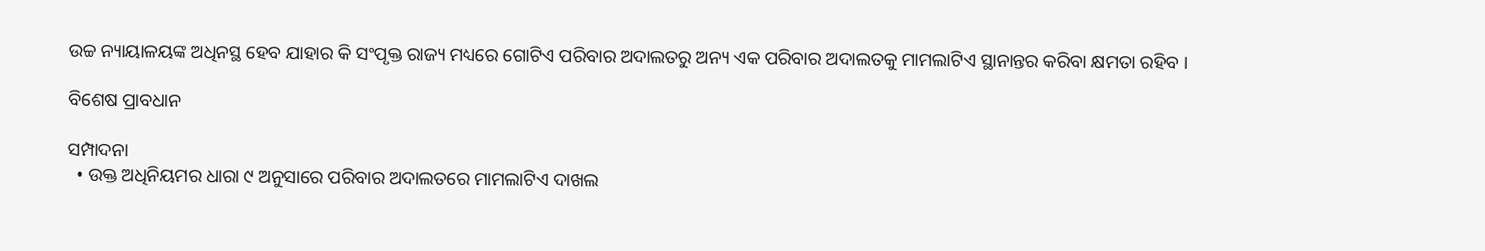ଉଚ୍ଚ ନ୍ୟାୟାଳୟଙ୍କ ଅଧିନସ୍ଥ ହେବ ଯାହାର କି ସଂପୃକ୍ତ ରାଜ୍ୟ ମଧ୍ୟରେ ଗୋଟିଏ ପରିବାର ଅଦାଲତରୁ ଅନ୍ୟ ଏକ ପରିବାର ଅଦାଲତକୁ ମାମଲାଟିଏ ସ୍ଥାନାନ୍ତର କରିବା କ୍ଷମତା ରହିବ ।

ବିଶେଷ ପ୍ରାବଧାନ

ସମ୍ପାଦନା
  • ଉକ୍ତ ଅଧିନିୟମର ଧାରା ୯ ଅନୁସାରେ ପରିବାର ଅଦାଲତରେ ମାମଲାଟିଏ ଦାଖଲ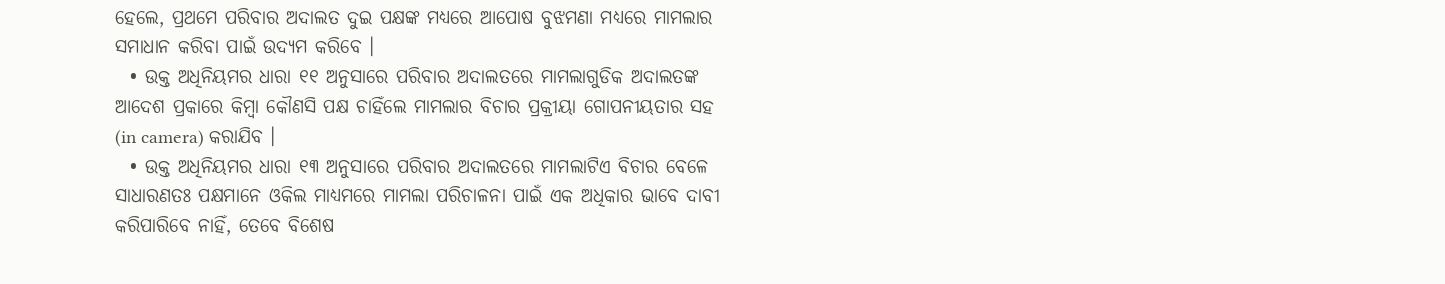ହେଲେ, ପ୍ରଥମେ ପରିବାର ଅଦାଲତ ଦୁଇ ପକ୍ଷଙ୍କ ମଧ୍ୟରେ ଆପୋଷ ବୁଝମଣା ମଧ୍ୟରେ ମାମଲାର ସମାଧାନ କରିବା ପାଇଁ ଉଦ୍ୟମ କରିବେ ।
  • ଉକ୍ତ ଅଧିନିୟମର ଧାରା ୧୧ ଅନୁସାରେ ପରିବାର ଅଦାଲତରେ ମାମଲାଗୁଡିକ ଅଦାଲତଙ୍କ ଆଦେଶ ପ୍ରକାରେ କିମ୍ବା କୌଣସି ପକ୍ଷ ଚାହିଁଲେ ମାମଲାର ବିଚାର ପ୍ରକ୍ରୀୟା ଗୋପନୀୟତାର ସହ (in camera) କରାଯିବ ।
  • ଉକ୍ତ ଅଧିନିୟମର ଧାରା ୧୩ ଅନୁସାରେ ପରିବାର ଅଦାଲତରେ ମାମଲାଟିଏ ବିଚାର ବେଳେ ସାଧାରଣତଃ ପକ୍ଷମାନେ ଓକିଲ ମାଧ୍ୟମରେ ମାମଲା ପରିଚାଳନା ପାଇଁ ଏକ ଅଧିକାର ଭାବେ ଦାବୀ କରିପାରିବେ ନାହିଁ, ତେବେ ବିଶେଷ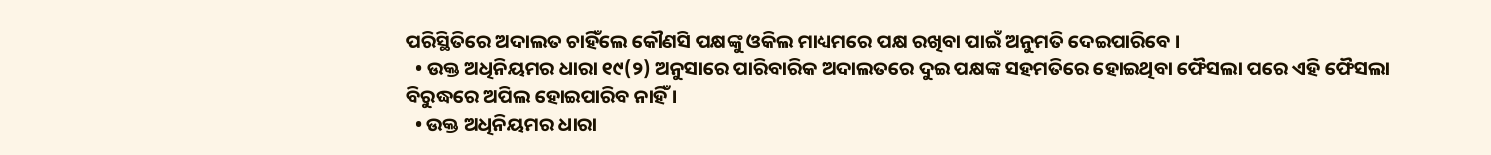ପରିସ୍ଥିତିରେ ଅଦାଲତ ଚାହିଁଲେ କୌଣସି ପକ୍ଷଙ୍କୁ ଓକିଲ ମାଧ୍ୟମରେ ପକ୍ଷ ରଖିବା ପାଇଁ ଅନୁମତି ଦେଇପାରିବେ ।
  • ଉକ୍ତ ଅଧିନିୟମର ଧାରା ୧୯(୨) ଅନୁସାରେ ପାରିବାରିକ ଅଦାଲତରେ ଦୁଇ ପକ୍ଷଙ୍କ ସହମତିରେ ହୋଇଥିବା ଫୈସଲା ପରେ ଏହି ଫୈସଲା ବିରୁଦ୍ଧରେ ଅପିଲ ହୋଇପାରିବ ନାହିଁ ।
  • ଉକ୍ତ ଅଧିନିୟମର ଧାରା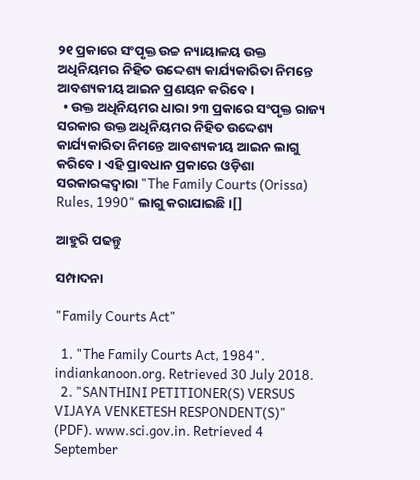୨୧ ପ୍ରକାରେ ସଂପୃକ୍ତ ଉଚ୍ଚ ନ୍ୟାୟାଳୟ ଉକ୍ତ ଅଧିନିୟମର ନିହିତ ଉଦ୍ଦେଶ୍ୟ କାର୍ଯ୍ୟକାରିତା ନିମନ୍ତେ ଆବଶ୍ୟକୀୟ ଆଇନ ପ୍ରଣୟନ କରିବେ ।
  • ଉକ୍ତ ଅଧିନିୟମର ଧାରା ୨୩ ପ୍ରକାରେ ସଂପୃକ୍ତ ରାଜ୍ୟ ସରକାର ଉକ୍ତ ଅଧିନିୟମର ନିହିତ ଉଦ୍ଦେଶ୍ୟ କାର୍ଯ୍ୟକାରିତା ନିମନ୍ତେ ଆବଶ୍ୟକୀୟ ଆଇନ ଲାଗୁ କରିବେ । ଏହି ପ୍ରାବଧାନ ପ୍ରକାରେ ଓଡ଼ିଶା ସରକାରଙ୍କଦ୍ୱାରା "The Family Courts (Orissa) Rules, 1990" ଲାଗୁ କରାଯାଇଛି ।[]

ଆହୁରି ପଢନ୍ତୁ

ସମ୍ପାଦନା

"Family Courts Act"

  1. "The Family Courts Act, 1984". indiankanoon.org. Retrieved 30 July 2018.
  2. "SANTHINI PETITIONER(S) VERSUS VIJAYA VENKETESH RESPONDENT(S)" (PDF). www.sci.gov.in. Retrieved 4 September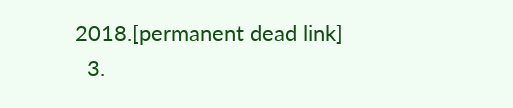2018.[permanent dead link]
  3.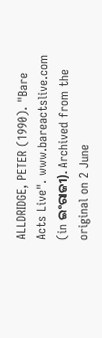ALLDRIDGE, PETER (1990). "Bare Acts Live". www.bareactslive.com (in ଇଂରାଜୀ). Archived from the original on 2 June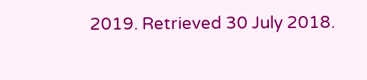2019. Retrieved 30 July 2018.